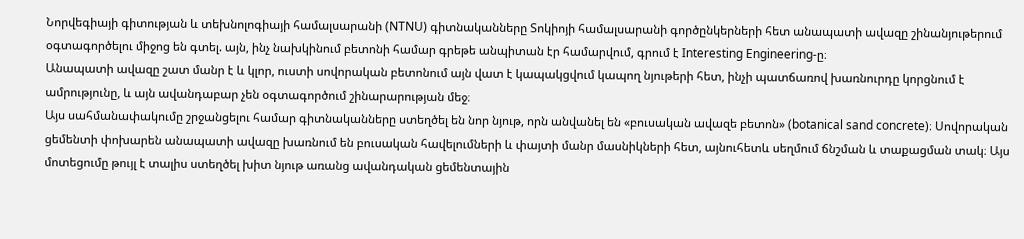Նորվեգիայի գիտության և տեխնոլոգիայի համալսարանի (NTNU) գիտնականները Տոկիոյի համալսարանի գործընկերների հետ անապատի ավազը շինանյութերում օգտագործելու միջոց են գտել. այն, ինչ նախկինում բետոնի համար գրեթե անպիտան էր համարվում, գրում է Interesting Engineering-ը։
Անապատի ավազը շատ մանր է և կլոր, ուստի սովորական բետոնում այն վատ է կապակցվում կապող նյութերի հետ, ինչի պատճառով խառնուրդը կորցնում է ամրությունը, և այն ավանդաբար չեն օգտագործում շինարարության մեջ։
Այս սահմանափակումը շրջանցելու համար գիտնականները ստեղծել են նոր նյութ, որն անվանել են «բուսական ավազե բետոն» (botanical sand concrete)։ Սովորական ցեմենտի փոխարեն անապատի ավազը խառնում են բուսական հավելումների և փայտի մանր մասնիկների հետ, այնուհետև սեղմում ճնշման և տաքացման տակ։ Այս մոտեցումը թույլ է տալիս ստեղծել խիտ նյութ առանց ավանդական ցեմենտային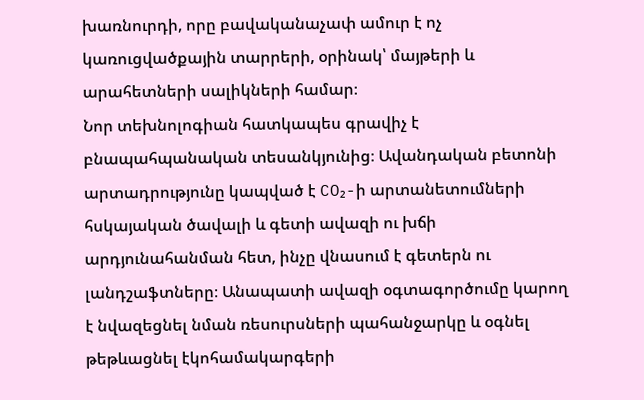խառնուրդի, որը բավականաչափ ամուր է ոչ կառուցվածքային տարրերի, օրինակ՝ մայթերի և արահետների սալիկների համար։
Նոր տեխնոլոգիան հատկապես գրավիչ է բնապահպանական տեսանկյունից։ Ավանդական բետոնի արտադրությունը կապված է CO₂-ի արտանետումների հսկայական ծավալի և գետի ավազի ու խճի արդյունահանման հետ, ինչը վնասում է գետերն ու լանդշաֆտները։ Անապատի ավազի օգտագործումը կարող է նվազեցնել նման ռեսուրսների պահանջարկը և օգնել թեթևացնել էկոհամակարգերի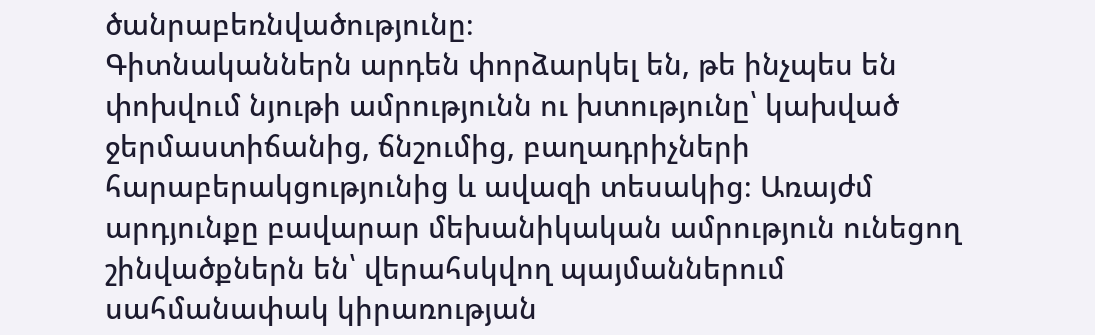ծանրաբեռնվածությունը։
Գիտնականներն արդեն փորձարկել են, թե ինչպես են փոխվում նյութի ամրությունն ու խտությունը՝ կախված ջերմաստիճանից, ճնշումից, բաղադրիչների հարաբերակցությունից և ավազի տեսակից։ Առայժմ արդյունքը բավարար մեխանիկական ամրություն ունեցող շինվածքներն են՝ վերահսկվող պայմաններում սահմանափակ կիրառության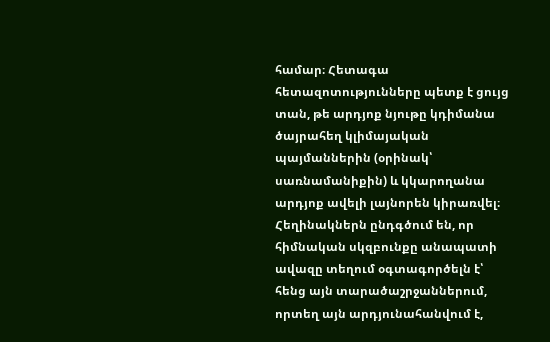համար։ Հետագա հետազոտությունները պետք է ցույց տան, թե արդյոք նյութը կդիմանա ծայրահեղ կլիմայական պայմաններին (օրինակ՝ սառնամանիքին) և կկարողանա արդյոք ավելի լայնորեն կիրառվել։
Հեղինակներն ընդգծում են, որ հիմնական սկզբունքը անապատի ավազը տեղում օգտագործելն է՝ հենց այն տարածաշրջաններում, որտեղ այն արդյունահանվում է,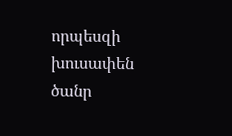որպեսզի խուսափեն ծանր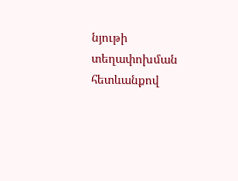նյութի տեղափոխման հետևանքով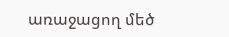առաջացող մեծ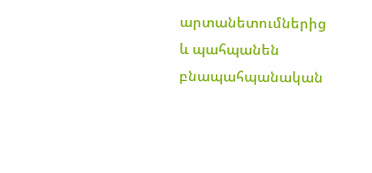արտանետումներից և պահպանեն բնապահպանական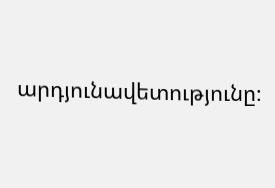արդյունավետությունը։